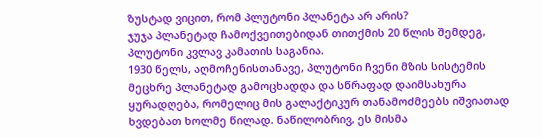ზუსტად ვიცით, რომ პლუტონი პლანეტა არ არის?
ჯუჯა პლანეტად ჩამოქვეითებიდან თითქმის 20 წლის შემდეგ, პლუტონი კვლავ კამათის საგანია.
1930 წელს, აღმოჩენისთანავე, პლუტონი ჩვენი მზის სისტემის მეცხრე პლანეტად გამოცხადდა და სწრაფად დაიმსახურა ყურადღება, რომელიც მის გალაქტიკურ თანამოძმეებს იშვიათად ხვდებათ ხოლმე წილად. ნაწილობრივ, ეს მისმა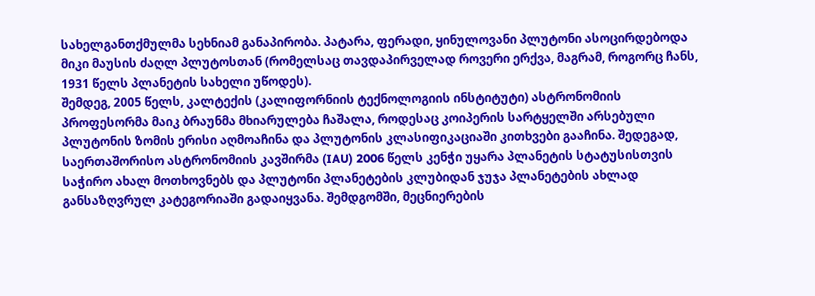სახელგანთქმულმა სეხნიამ განაპირობა. პატარა, ფერადი, ყინულოვანი პლუტონი ასოცირდებოდა მიკი მაუსის ძაღლ პლუტოსთან (რომელსაც თავდაპირველად როვერი ერქვა, მაგრამ, როგორც ჩანს, 1931 წელს პლანეტის სახელი უწოდეს).
შემდეგ, 2005 წელს, კალტექის (კალიფორნიის ტექნოლოგიის ინსტიტუტი) ასტრონომიის პროფესორმა მაიკ ბრაუნმა მხიარულება ჩაშალა, როდესაც კოიპერის სარტყელში არსებული პლუტონის ზომის ერისი აღმოაჩინა და პლუტონის კლასიფიკაციაში კითხვები გააჩინა. შედეგად, საერთაშორისო ასტრონომიის კავშირმა (IAU) 2006 წელს კენჭი უყარა პლანეტის სტატუსისთვის საჭირო ახალ მოთხოვნებს და პლუტონი პლანეტების კლუბიდან ჯუჯა პლანეტების ახლად განსაზღვრულ კატეგორიაში გადაიყვანა. შემდგომში, მეცნიერების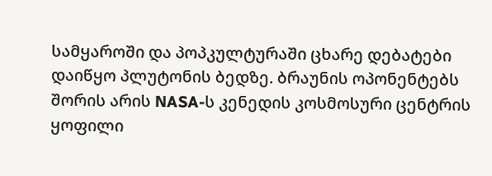სამყაროში და პოპკულტურაში ცხარე დებატები დაიწყო პლუტონის ბედზე. ბრაუნის ოპონენტებს შორის არის NASA-ს კენედის კოსმოსური ცენტრის ყოფილი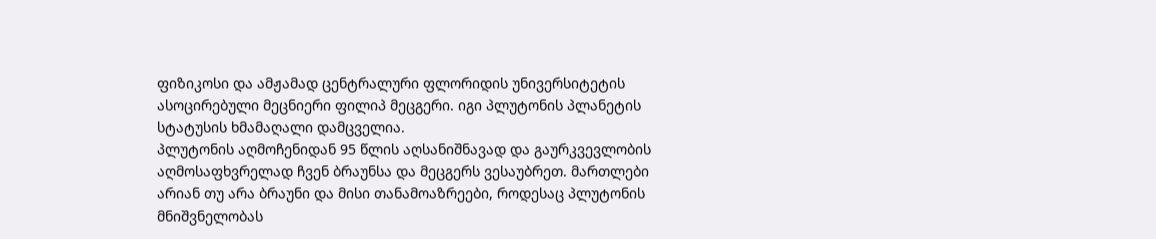ფიზიკოსი და ამჟამად ცენტრალური ფლორიდის უნივერსიტეტის ასოცირებული მეცნიერი ფილიპ მეცგერი. იგი პლუტონის პლანეტის სტატუსის ხმამაღალი დამცველია.
პლუტონის აღმოჩენიდან 95 წლის აღსანიშნავად და გაურკვევლობის აღმოსაფხვრელად ჩვენ ბრაუნსა და მეცგერს ვესაუბრეთ. მართლები არიან თუ არა ბრაუნი და მისი თანამოაზრეები, როდესაც პლუტონის მნიშვნელობას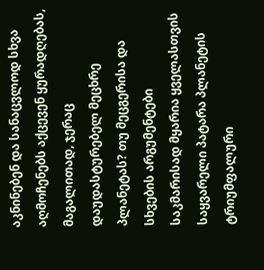აკნინებენ და სანაცვლოდ სხვა აღმოჩენებს აქცევენ ყურადღებას, მაგალითად, ჯერაც დაუდასტურებელ მეცხრე პლანეტას? თუ მეცგერისა და სხვების არგუმენტები საკმარისად მყარია ყველასთვის საყვარელი პატარა პლანეტის ტრიუმფალური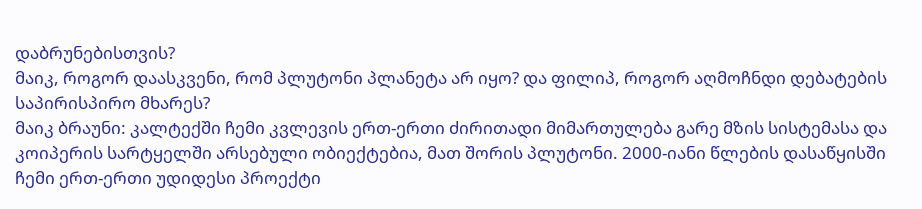დაბრუნებისთვის?
მაიკ, როგორ დაასკვენი, რომ პლუტონი პლანეტა არ იყო? და ფილიპ, როგორ აღმოჩნდი დებატების საპირისპირო მხარეს?
მაიკ ბრაუნი: კალტექში ჩემი კვლევის ერთ-ერთი ძირითადი მიმართულება გარე მზის სისტემასა და კოიპერის სარტყელში არსებული ობიექტებია, მათ შორის პლუტონი. 2000-იანი წლების დასაწყისში ჩემი ერთ-ერთი უდიდესი პროექტი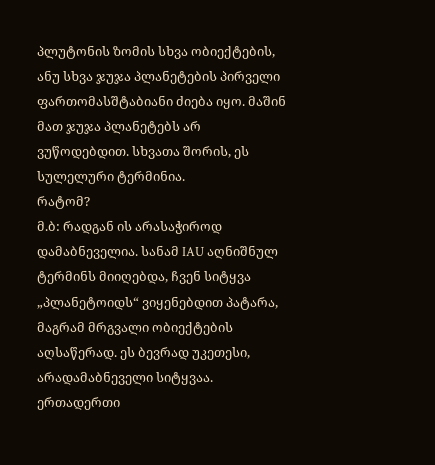პლუტონის ზომის სხვა ობიექტების, ანუ სხვა ჯუჯა პლანეტების პირველი ფართომასშტაბიანი ძიება იყო. მაშინ მათ ჯუჯა პლანეტებს არ ვუწოდებდით. სხვათა შორის, ეს სულელური ტერმინია.
რატომ?
მ.ბ: რადგან ის არასაჭიროდ დამაბნეველია. სანამ IAU აღნიშნულ ტერმინს მიიღებდა, ჩვენ სიტყვა „პლანეტოიდს“ ვიყენებდით პატარა, მაგრამ მრგვალი ობიექტების აღსაწერად. ეს ბევრად უკეთესი, არადამაბნეველი სიტყვაა. ერთადერთი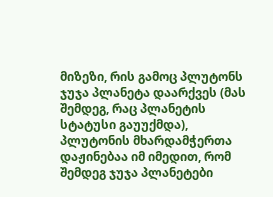მიზეზი, რის გამოც პლუტონს ჯუჯა პლანეტა დაარქვეს (მას შემდეგ, რაც პლანეტის სტატუსი გაუუქმდა), პლუტონის მხარდამჭერთა დაჟინებაა იმ იმედით, რომ შემდეგ ჯუჯა პლანეტები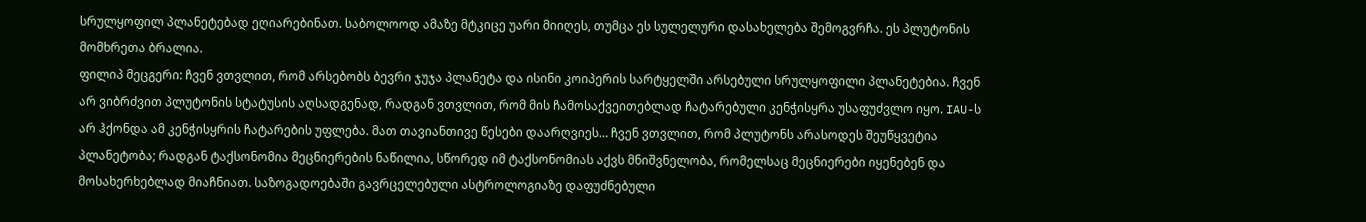სრულყოფილ პლანეტებად ეღიარებინათ. საბოლოოდ ამაზე მტკიცე უარი მიიღეს, თუმცა ეს სულელური დასახელება შემოგვრჩა. ეს პლუტონის მომხრეთა ბრალია.
ფილიპ მეცგერი: ჩვენ ვთვლით, რომ არსებობს ბევრი ჯუჯა პლანეტა და ისინი კოიპერის სარტყელში არსებული სრულყოფილი პლანეტებია. ჩვენ არ ვიბრძვით პლუტონის სტატუსის აღსადგენად, რადგან ვთვლით, რომ მის ჩამოსაქვეითებლად ჩატარებული კენჭისყრა უსაფუძვლო იყო. IAU-ს არ ჰქონდა ამ კენჭისყრის ჩატარების უფლება. მათ თავიანთივე წესები დაარღვიეს… ჩვენ ვთვლით, რომ პლუტონს არასოდეს შეუწყვეტია პლანეტობა; რადგან ტაქსონომია მეცნიერების ნაწილია, სწორედ იმ ტაქსონომიას აქვს მნიშვნელობა, რომელსაც მეცნიერები იყენებენ და მოსახერხებლად მიაჩნიათ. საზოგადოებაში გავრცელებული ასტროლოგიაზე დაფუძნებული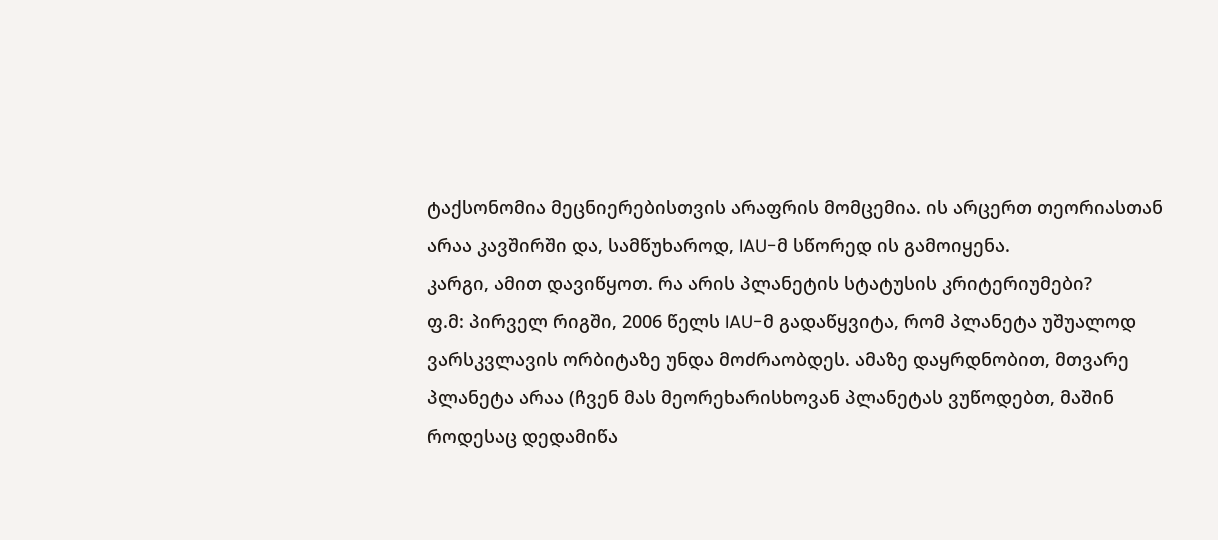ტაქსონომია მეცნიერებისთვის არაფრის მომცემია. ის არცერთ თეორიასთან არაა კავშირში და, სამწუხაროდ, IAU-მ სწორედ ის გამოიყენა.
კარგი, ამით დავიწყოთ. რა არის პლანეტის სტატუსის კრიტერიუმები?
ფ.მ: პირველ რიგში, 2006 წელს IAU-მ გადაწყვიტა, რომ პლანეტა უშუალოდ ვარსკვლავის ორბიტაზე უნდა მოძრაობდეს. ამაზე დაყრდნობით, მთვარე პლანეტა არაა (ჩვენ მას მეორეხარისხოვან პლანეტას ვუწოდებთ, მაშინ როდესაც დედამიწა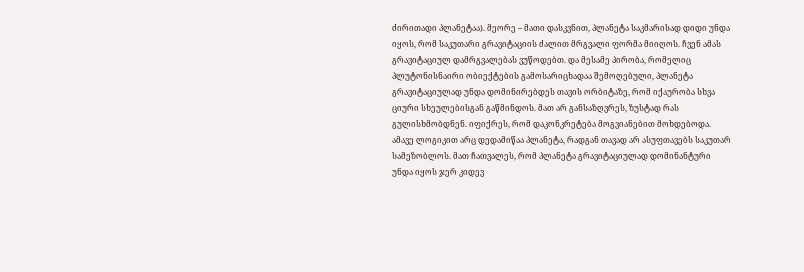ძირითადი პლანეტაა). მეორე – მათი დასკვნით, პლანეტა საკმარისად დიდი უნდა იყოს, რომ საკუთარი გრავიტაციის ძალით მრგვალი ფორმა მიიღოს. ჩვენ ამას გრავიტაციულ დამრგვალებას ვუწოდებთ. და მესამე პირობა, რომელიც პლუტონისნაირი ობიექტების გამოსარიცხადაა შემოღებული, პლანეტა გრავიტაციულად უნდა დომინირებდეს თავის ორბიტაზე, რომ იქაურობა სხვა ციური სხეულებისგან გაწმინდოს. მათ არ განსაზღვრეს, ზუსტად რას გულისხმობდნენ. იფიქრეს, რომ დაკონკრეტება მოგვიანებით მოხდებოდა. ამავე ლოგიკით არც დედამიწაა პლანეტა, რადგან თავად არ ასუფთავებს საკუთარ სამეზობლოს. მათ ჩათვალეს, რომ პლანეტა გრავიტაციულად დომინანტური უნდა იყოს ჯერ კიდევ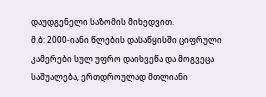დაუდგენელი საზომის მიხედვით.
მ.ბ: 2000-იანი წლების დასაწყისში ციფრული კამერები სულ უფრო დაიხვეწა და მოგვეცა საშუალება, ერთდროულად მთლიანი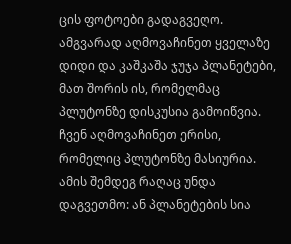ცის ფოტოები გადაგვეღო. ამგვარად აღმოვაჩინეთ ყველაზე დიდი და კაშკაშა ჯუჯა პლანეტები, მათ შორის ის, რომელმაც პლუტონზე დისკუსია გამოიწვია. ჩვენ აღმოვაჩინეთ ერისი, რომელიც პლუტონზე მასიურია. ამის შემდეგ რაღაც უნდა დაგვეთმო: ან პლანეტების სია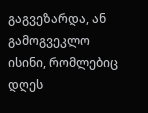გაგვეზარდა, ან გამოგვეკლო ისინი, რომლებიც დღეს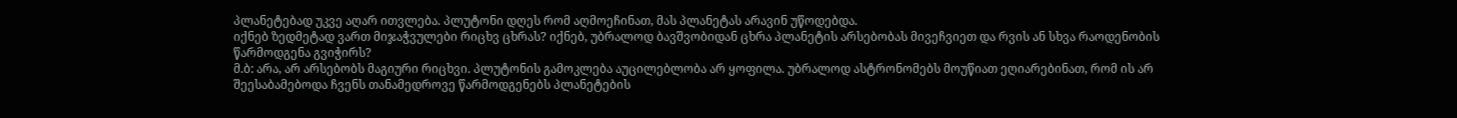პლანეტებად უკვე აღარ ითვლება. პლუტონი დღეს რომ აღმოეჩინათ, მას პლანეტას არავინ უწოდებდა.
იქნებ ზედმეტად ვართ მიჯაჭვულები რიცხვ ცხრას? იქნებ, უბრალოდ ბავშვობიდან ცხრა პლანეტის არსებობას მივეჩვიეთ და რვის ან სხვა რაოდენობის წარმოდგენა გვიჭირს?
მ.ბ: არა, არ არსებობს მაგიური რიცხვი. პლუტონის გამოკლება აუცილებლობა არ ყოფილა. უბრალოდ ასტრონომებს მოუწიათ ეღიარებინათ, რომ ის არ შეესაბამებოდა ჩვენს თანამედროვე წარმოდგენებს პლანეტების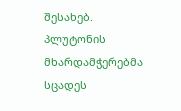შესახებ. პლუტონის მხარდამჭერებმა სცადეს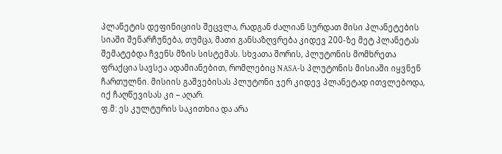პლანეტის დეფინიციის შეცვლა, რადგან ძალიან სურდათ მისი პლანეტების სიაში შენარჩუნება, თუმცა, მათი განსაზღვრება კიდევ 200-ზე მეტ პლანეტას შემატებდა ჩვენს მზის სისტემას. სხვათა შორის, პლუტონის მომხრეთა ფრაქცია სავსეა ადამიანებით, რომლებიც NASA-ს პლუტონის მისიაში იყვნენ ჩართულნი. მისიის გაშვებისას პლუტონი ჯერ კიდევ პლანეტად ითვლებოდა, იქ ჩაღწევისას კი – აღარ.
ფ.მ: ეს კულტურის საკითხია და არა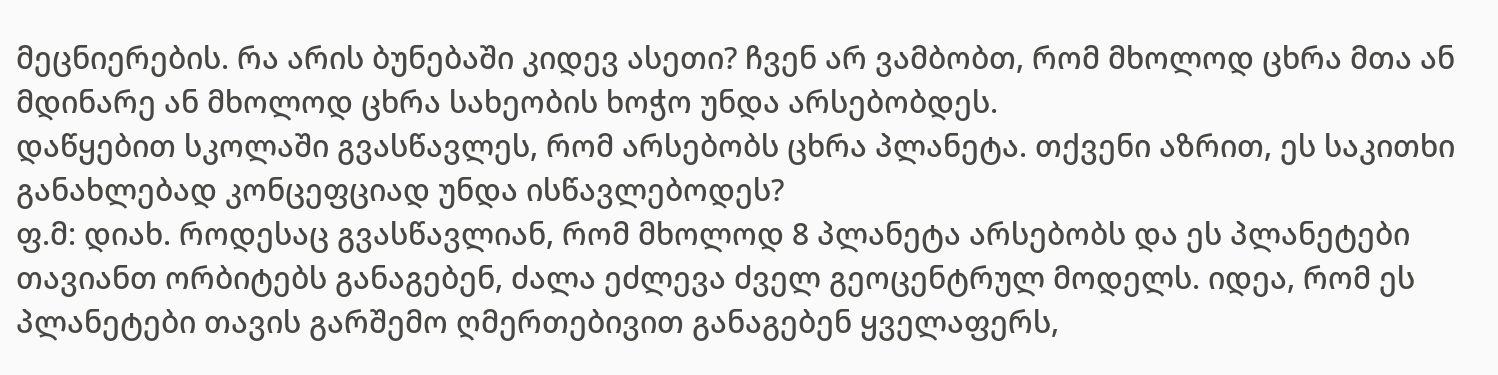მეცნიერების. რა არის ბუნებაში კიდევ ასეთი? ჩვენ არ ვამბობთ, რომ მხოლოდ ცხრა მთა ან მდინარე ან მხოლოდ ცხრა სახეობის ხოჭო უნდა არსებობდეს.
დაწყებით სკოლაში გვასწავლეს, რომ არსებობს ცხრა პლანეტა. თქვენი აზრით, ეს საკითხი განახლებად კონცეფციად უნდა ისწავლებოდეს?
ფ.მ: დიახ. როდესაც გვასწავლიან, რომ მხოლოდ 8 პლანეტა არსებობს და ეს პლანეტები თავიანთ ორბიტებს განაგებენ, ძალა ეძლევა ძველ გეოცენტრულ მოდელს. იდეა, რომ ეს პლანეტები თავის გარშემო ღმერთებივით განაგებენ ყველაფერს,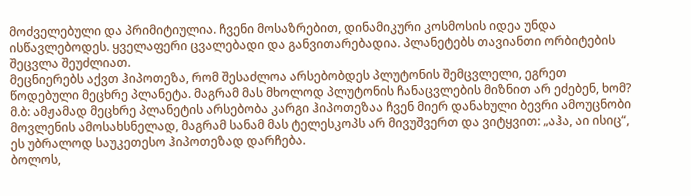მოძველებული და პრიმიტიულია. ჩვენი მოსაზრებით, დინამიკური კოსმოსის იდეა უნდა ისწავლებოდეს. ყველაფერი ცვალებადი და განვითარებადია. პლანეტებს თავიანთი ორბიტების შეცვლა შეუძლიათ.
მეცნიერებს აქვთ ჰიპოთეზა, რომ შესაძლოა არსებობდეს პლუტონის შემცვლელი, ეგრეთ წოდებული მეცხრე პლანეტა. მაგრამ მას მხოლოდ პლუტონის ჩანაცვლების მიზნით არ ეძებენ, ხომ?
მ.ბ: ამჟამად მეცხრე პლანეტის არსებობა კარგი ჰიპოთეზაა ჩვენ მიერ დანახული ბევრი ამოუცნობი მოვლენის ამოსახსნელად, მაგრამ სანამ მას ტელესკოპს არ მივუშვერთ და ვიტყვით: „აჰა, აი ისიც“, ეს უბრალოდ საუკეთესო ჰიპოთეზად დარჩება.
ბოლოს,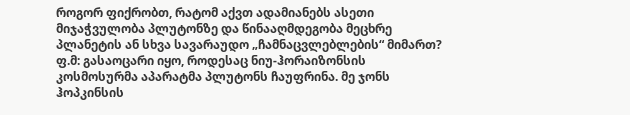როგორ ფიქრობთ, რატომ აქვთ ადამიანებს ასეთი მიჯაჭვულობა პლუტონზე და წინააღმდეგობა მეცხრე პლანეტის ან სხვა სავარაუდო „ჩამნაცვლებლების“ მიმართ?
ფ.მ: გასაოცარი იყო, როდესაც ნიუ-ჰორაიზონსის კოსმოსურმა აპარატმა პლუტონს ჩაუფრინა. მე ჯონს ჰოპკინსის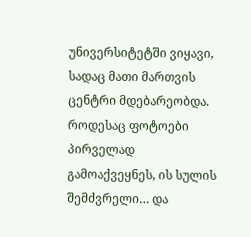უნივერსიტეტში ვიყავი, სადაც მათი მართვის ცენტრი მდებარეობდა. როდესაც ფოტოები პირველად გამოაქვეყნეს, ის სულის შემძვრელი… და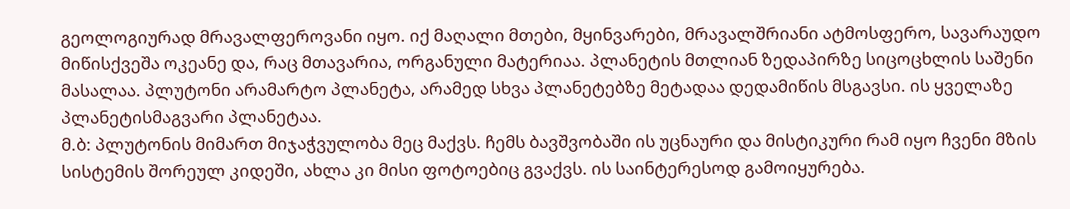გეოლოგიურად მრავალფეროვანი იყო. იქ მაღალი მთები, მყინვარები, მრავალშრიანი ატმოსფერო, სავარაუდო მიწისქვეშა ოკეანე და, რაც მთავარია, ორგანული მატერიაა. პლანეტის მთლიან ზედაპირზე სიცოცხლის საშენი მასალაა. პლუტონი არამარტო პლანეტა, არამედ სხვა პლანეტებზე მეტადაა დედამიწის მსგავსი. ის ყველაზე პლანეტისმაგვარი პლანეტაა.
მ.ბ: პლუტონის მიმართ მიჯაჭვულობა მეც მაქვს. ჩემს ბავშვობაში ის უცნაური და მისტიკური რამ იყო ჩვენი მზის სისტემის შორეულ კიდეში, ახლა კი მისი ფოტოებიც გვაქვს. ის საინტერესოდ გამოიყურება.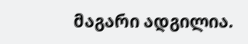მაგარი ადგილია.